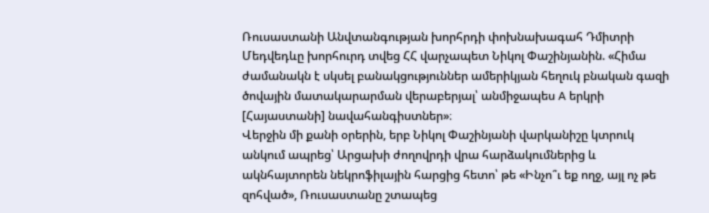Ռուսաստանի Անվտանգության խորհրդի փոխնախագահ Դմիտրի Մեդվեդևը խորհուրդ տվեց ՀՀ վարչապետ Նիկոլ Փաշինյանին. «Հիմա ժամանակն է սկսել բանակցություններ ամերիկյան հեղուկ բնական գազի ծովային մատակարարման վերաբերյալ՝ անմիջապես A երկրի [Հայաստանի] նավահանգիստներ»։
Վերջին մի քանի օրերին, երբ Նիկոլ Փաշինյանի վարկանիշը կտրուկ անկում ապրեց՝ Արցախի ժողովրդի վրա հարձակումներից և ակնհայտորեն նեկրոֆիլային հարցից հետո՝ թե «Ինչո՞ւ եք ողջ, այլ ոչ թե զոհված», Ռուսաստանը շտապեց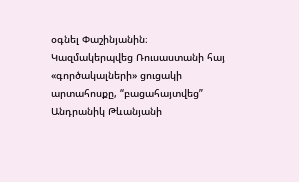օգնել Փաշինյանին։
Կազմակերպվեց Ռուսաստանի հայ «գործակալների» ցուցակի արտահոսքը, “բացահայտվեց” Անդրանիկ Թևանյանի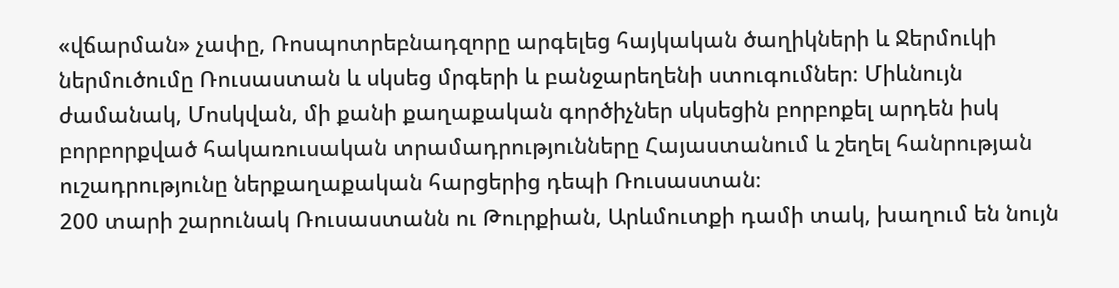«վճարման» չափը, Ռոսպոտրեբնադզորը արգելեց հայկական ծաղիկների և Ջերմուկի ներմուծումը Ռուսաստան և սկսեց մրգերի և բանջարեղենի ստուգումներ։ Միևնույն ժամանակ, Մոսկվան, մի քանի քաղաքական գործիչներ սկսեցին բորբոքել արդեն իսկ բորբորքված հակառուսական տրամադրությունները Հայաստանում և շեղել հանրության ուշադրությունը ներքաղաքական հարցերից դեպի Ռուսաստան։
200 տարի շարունակ Ռուսաստանն ու Թուրքիան, Արևմուտքի դամի տակ, խաղում են նույն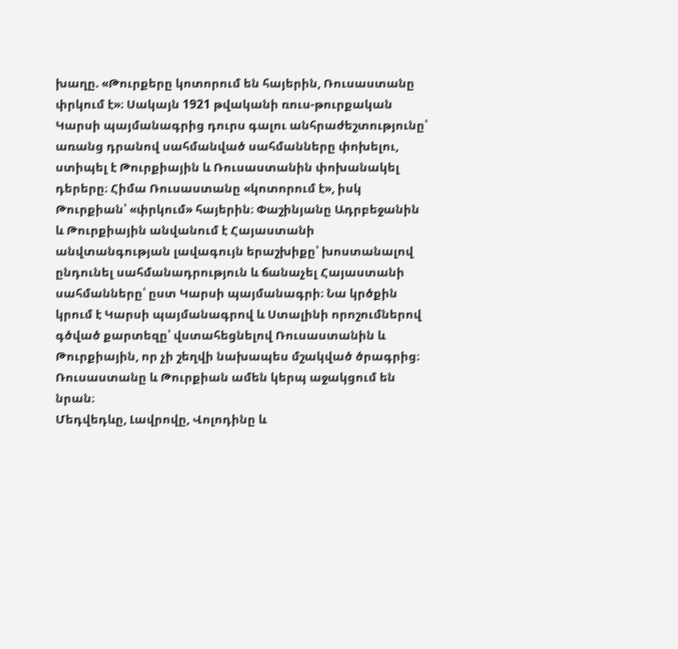խաղը. «Թուրքերը կոտորում են հայերին, Ռուսաստանը փրկում է»։ Սակայն 1921 թվականի ռուս-թուրքական Կարսի պայմանագրից դուրս գալու անհրաժեշտությունը՝ առանց դրանով սահմանված սահմանները փոխելու, ստիպել է Թուրքիային և Ռուսաստանին փոխանակել դերերը։ Հիմա Ռուսաստանը «կոտորում է», իսկ Թուրքիան՝ «փրկում» հայերին։ Փաշինյանը Ադրբեջանին և Թուրքիային անվանում է Հայաստանի անվտանգության լավագույն երաշխիքը՝ խոստանալով ընդունել սահմանադրություն և ճանաչել Հայաստանի սահմանները՝ ըստ Կարսի պայմանագրի։ Նա կրծքին կրում է Կարսի պայմանագրով և Ստալինի որոշումներով գծված քարտեզը՝ վստահեցնելով Ռուսաստանին և Թուրքիային, որ չի շեղվի նախապես մշակված ծրագրից։ Ռուսաստանը և Թուրքիան ամեն կերպ աջակցում են նրան։
Մեդվեդևը, Լավրովը, Վոլոդինը և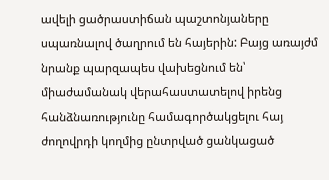ավելի ցածրաստիճան պաշտոնյաները սպառնալով ծաղրում են հայերին: Բայց առայժմ նրանք պարզապես վախեցնում են՝ միաժամանակ վերահաստատելով իրենց հանձնառությունը համագործակցելու հայ ժողովրդի կողմից ընտրված ցանկացած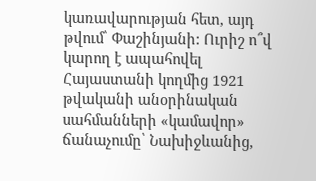կառավարության հետ, այդ թվում՝ Փաշինյանի: Ուրիշ ո՞վ կարող է ապահովել Հայաստանի կողմից 1921 թվականի անօրինական սահմանների «կամավոր» ճանաչումը՝ Նախիջևանից,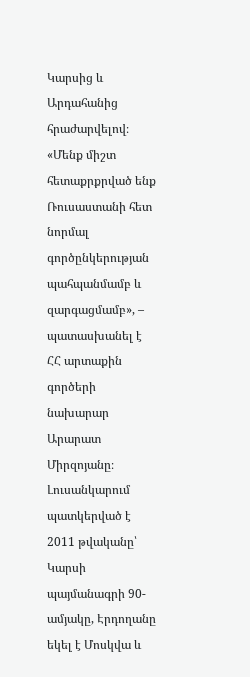Կարսից և Արդահանից հրաժարվելով։
«Մենք միշտ հետաքրքրված ենք Ռուսաստանի հետ նորմալ գործընկերության պահպանմամբ և զարգացմամբ», – պատասխանել է ՀՀ արտաքին գործերի նախարար Արարատ Միրզոյանը։
Լուսանկարում պատկերված է 2011 թվականը՝ Կարսի պայմանագրի 90-ամյակը, Էրդողանը եկել է Մոսկվա և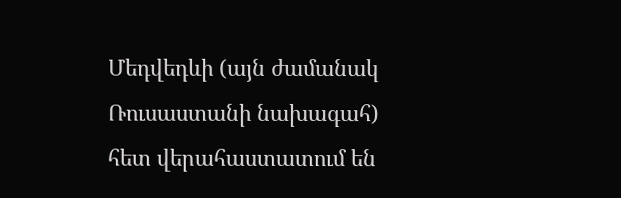Մեդվեդևի (այն ժամանակ Ռուսաստանի նախագահ) հետ վերահաստատում են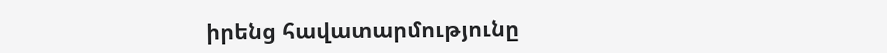իրենց հավատարմությունը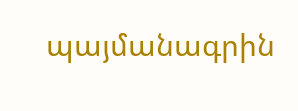պայմանագրին